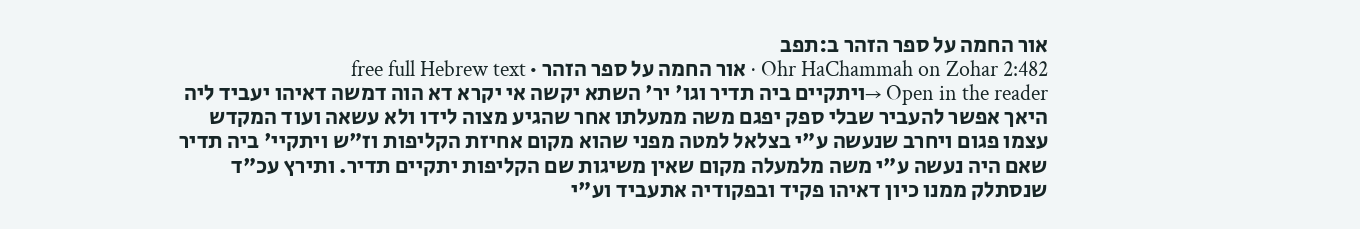אור החמה על ספר הזהר ב:תפב
Ohr HaChammah on Zohar 2:482 · אור החמה על ספר הזהר · free full Hebrew text
Open in the reader →ויתקיים ביה תדיר וגו' יר' השתא יקשה אי יקרא דא הוה דמשה דאיהו יעביד ליה היאך אפשר להעביר שבלי ספק יפגם משה ממעלתו אחר שהגיע מצוה לידו ולא עשאה ועוד המקדש עצמו פגום ויחרב שנעשה ע"י בצלאל למטה מפני שהוא מקום אחיזת הקליפות וז"ש ויתקיי' ביה תדיר שאם היה נעשה ע"י משה מלמעלה מקום שאין משיגות שם הקליפות יתקיים תדיר. ותירץ עכ"ד שנסתלק ממנו כיון דאיהו פקיד ובפקודיה אתעביד וע"י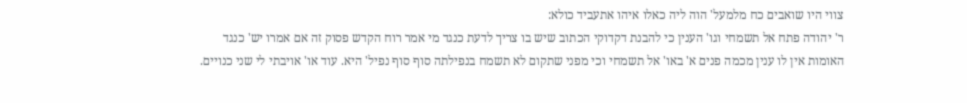צווי היו שואבים כח מלמעל' הוה ליה כאלו איהו אתעביד כולא:
ר' יהודה פתח אל תשמחי וגו' הענין כי להבנת דקדוקי הכתוב שיש בו צריך לדעת כנגד מי אמר רוח הקדש פסוק זה אם אמרו יש' כנגד האומות אין לו ענין מכמה פנים א' באו' אל תשמחי וכי מפני שתקום לא תשמח בנפילתה סוף סוף נפיל' היא. עוד או' אויבתי לי שני כנויים.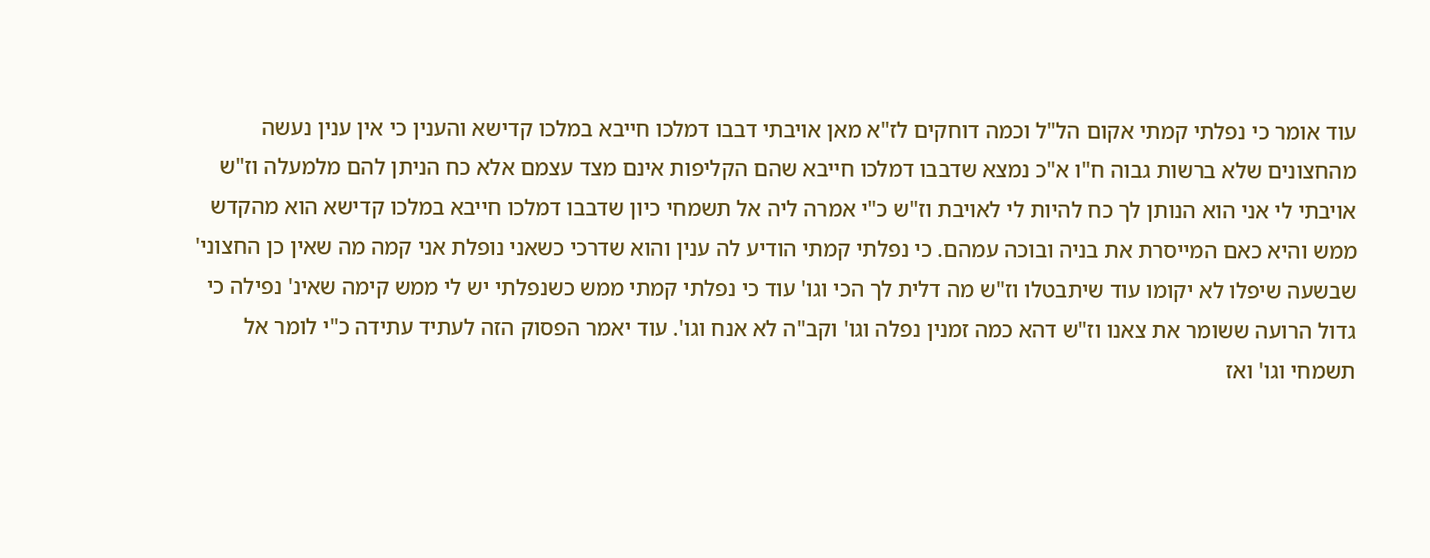עוד אומר כי נפלתי קמתי אקום הל"ל וכמה דוחקים לז"א מאן אויבתי דבבו דמלכו חייבא במלכו קדישא והענין כי אין ענין נעשה מהחצונים שלא ברשות גבוה ח"ו א"כ נמצא שדבבו דמלכו חייבא שהם הקליפות אינם מצד עצמם אלא כח הניתן להם מלמעלה וז"ש אויבתי לי אני הוא הנותן לך כח להיות לי לאויבת וז"ש כ"י אמרה ליה אל תשמחי כיון שדבבו דמלכו חייבא במלכו קדישא הוא מהקדש ממש והיא כאם המייסרת את בניה ובוכה עמהם. כי נפלתי קמתי הודיע לה ענין והוא שדרכי כשאני נופלת אני קמה מה שאין כן החצוני' שבשעה שיפלו לא יקומו עוד שיתבטלו וז"ש מה דלית לך הכי וגו' עוד כי נפלתי קמתי ממש כשנפלתי יש לי ממש קימה שאינ' נפילה כי גדול הרועה ששומר את צאנו וז"ש דהא כמה זמנין נפלה וגו' וקב"ה לא אנח וגו'. עוד יאמר הפסוק הזה לעתיד עתידה כ"י לומר אל תשמחי וגו' ואז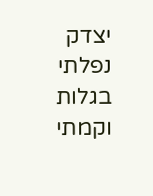יצדק נפלתי בגלות וקמתי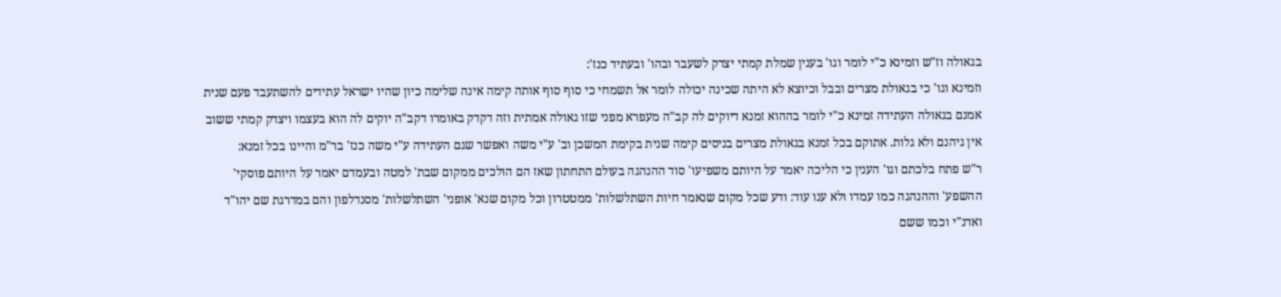בגאולה וז"ש וזמינא כ"י לומר וגו' בענין שמלת קמתי יצדק לשעבר ובהו' ובעתיד כנז':
וזמינא וגו' כי בגאולת מצרים ובבל וכיוצא לא היתה שכינה יכולה לומר אל תשמחי כי סוף סוף אותה קימה אינה שלימה כיון שהיו ישראל עתידים להשתעבד פעם שנית אמנם בגאולה העתידה זמינא כ"י לומר בההוא זמנא דיוקים לה קב"ה מעפרא מפני שזו גאולה אמתית וזה דקדק באומרו דקב"ה יוקים לה הוא בעצמו ויצדק קמתי ששוב אין גיהנם ולא גלות. אתוקם בכל זמנא בגאולת מצרים בניסים קימה שנית בקימת המשכן וב' ע"י משה ואפשר שגם העתידה ע"י משה כנז' בר"מ והיינו בכל זמנא:
ר"ש פתח בלכתם וגו' הענין כי הליכה יאמר על היותם משפיעו' סוד ההנהגה בעולם התחתון שאז הם הולכים ממקום שבת' למטה ובעמדם יאמר על היותם פוסקי' ההשפע' וההנהגה כמו עמדו ולא ענו עוד: ודע שכל מקום שנאמר חיות השתלשלות' ממטטרון וכל מקום שנא' אופני' השתלשלות' מסנדלפון והם במדרגת שם יהו"ד ואדנ"י וכמו ששם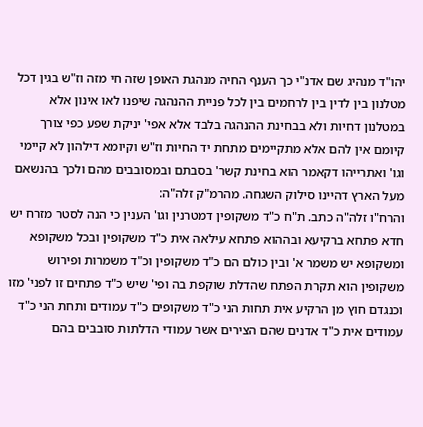יהו"ד מנהיג שם אדנ"י כך הענף החיה מנהגת האופן שזה חי מזה וז"ש בגין דכל מטלנון בין לדין בין לרחמים בין לכל פניית ההנהגה שיפנו לאו אינון אלא במטלנון דחיות ולא בבחינת ההנהגה בלבד אלא אפי' יניקת שפע כפי צורך קיומם אין להם אלא מתקיימים מתחת יד החיות וז"ש וקיומא דילהון לא קיימי וגו' ואתרייהו דקאמר הוא בחינת קשר' בסבתם ובמסובבים מהם ולכך בהנשאם מעל הארץ דהיינו סילוק השגחה. מהרמ"ק זלה"ה:
והרח"ו זלה"ה כתב. ת"ח כ"ד משקופין דמטרנין וגו' הענין כי הנה לסטר מזרח יש חדא פתחא ברקיעא ובההוא פתחא עילאה אית כ"ד משקופין ובכל משקופא ומשקופא יש משמר א' ובין כולם הם כ"ד משקופין וכ"ד משמרות ופירוש משקופין הוא תקרת הפתח שהדלת שוקפת בה ופי' שיש כ"ד פתחים זו לפני' מזו וכנגדם חוץ מן הרקיע אית תחות הני כ"ד משקופים כ"ד עמודים ותחת הני כ"ד עמודים אית כ"ד אדנים שהם הצירים אשר עמודי הדלתות סובבים בהם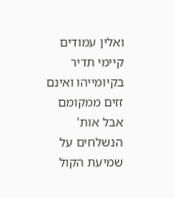ואלין עמודים קיימי תדיר בקיומייהו ואינם זזים ממקומם אבל אות' הנשלחים על שמיעת הקול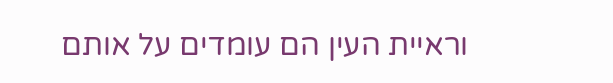וראיית העין הם עומדים על אותם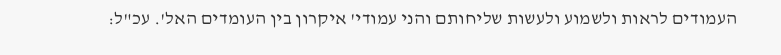העמודים לראות ולשמוע ולעשות שליחותם והני עמודי' איקרון בין העומדים האל'. עכ"ל: